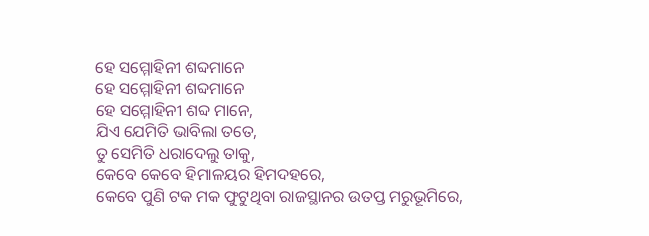ହେ ସମ୍ମୋହିନୀ ଶବ୍ଦମାନେ
ହେ ସମ୍ମୋହିନୀ ଶବ୍ଦମାନେ
ହେ ସମ୍ମୋହିନୀ ଶବ୍ଦ ମାନେ,
ଯିଏ ଯେମିତି ଭାବିଲା ତତେ,
ତୁ ସେମିତି ଧରାଦେଲୁ ତାକୁ,
କେବେ କେବେ ହିମାଳୟର ହିମଦହରେ,
କେବେ ପୁଣି ଟକ ମକ ଫୁଟୁଥିବା ରାଜସ୍ଥାନର ଉତପ୍ତ ମରୁଭୂମିରେ,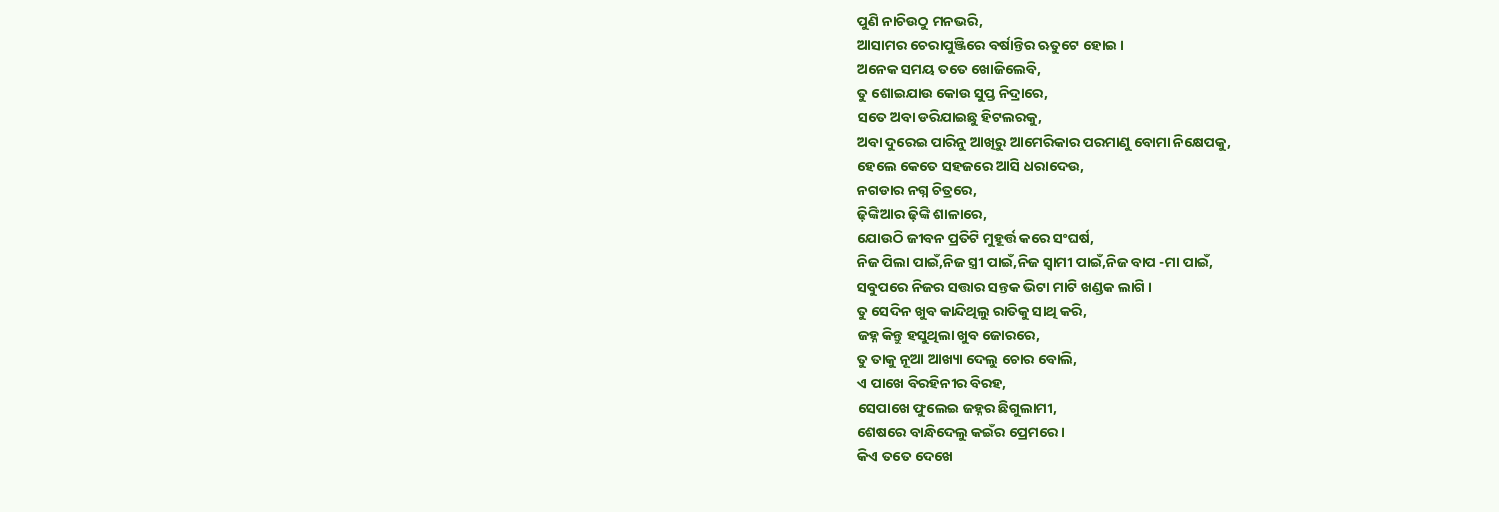ପୁଣି ନାଚିଉଠୁ ମନଭରି,
ଆସାମର ଚେରାପୁଞ୍ଜିରେ ବର୍ଷାନ୍ତିର ଋତୁଟେ ହୋଇ ।
ଅନେକ ସମୟ ତତେ ଖୋଜିଲେବି,
ତୁ ଶୋଇଯାଉ କୋଉ ସୁପ୍ତ ନିଦ୍ରାରେ,
ସତେ ଅବା ଡରିଯାଇଛୁ ହିଟଲରକୁ,
ଅବା ଦୁରେଇ ପାରିନୁ ଆଖିରୁ ଆମେରିକାର ପରମାଣୁ ବୋମା ନିକ୍ଷେପକୁ,
ହେଲେ କେତେ ସହଜରେ ଆସି ଧରାଦେଉ,
ନଗଡାର ନଗ୍ନ ଚିତ୍ରରେ,
ଢ଼ିଙ୍କିଆର ଢ଼ିଙ୍କି ଶାଳାରେ,
ଯୋଉଠି ଜୀବନ ପ୍ରତିଟି ମୁହୂର୍ତ୍ତ କରେ ସଂଘର୍ଷ,
ନିଜ ପିଲା ପାଇଁ,ନିଜ ସ୍ତ୍ରୀ ପାଇଁ,ନିଜ ସ୍ୱାମୀ ପାଇଁ,ନିଜ ବାପ -ମା ପାଇଁ,
ସବୁପରେ ନିଜର ସତ୍ତାର ସନ୍ତକ ଭିଟା ମାଟି ଖଣ୍ଡକ ଲାଗି ।
ତୁ ସେଦିନ ଖୁବ କାନ୍ଦିଥିଲୁ ରାତିକୁ ସାଥି କରି,
ଜହ୍ନ କିନ୍ତୁ ହସୁଥିଲା ଖୁବ ଜୋରରେ,
ତୁ ତାକୁ ନୂଆ ଆଖ୍ୟା ଦେଲୁ ଚୋର ବୋଲି,
ଏ ପାଖେ ବିରହିନୀର ବିରହ,
ସେପାଖେ ଫୁଲେଇ ଜହ୍ନର ଛିଗୁଲାମୀ,
ଶେଷରେ ବାନ୍ଧିଦେଲୁ କଇଁର ପ୍ରେମରେ ।
କିଏ ତତେ ଦେଖେ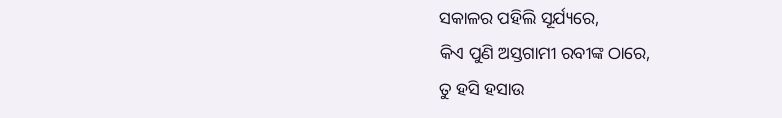ସକାଳର ପହିଲି ସୂର୍ଯ୍ୟରେ,
କିଏ ପୁଣି ଅସ୍ତଗାମୀ ରବୀଙ୍କ ଠାରେ,
ତୁ ହସି ହସାଉ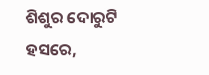ଶିଶୁର ଦୋରୁଟି ହସରେ,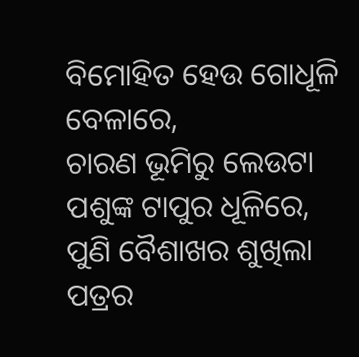ବିମୋହିତ ହେଉ ଗୋଧୂଳି ବେଳାରେ,
ଚାରଣ ଭୂମିରୁ ଲେଉଟା ପଶୁଙ୍କ ଟାପୁର ଧୂଳିରେ,
ପୁଣି ବୈଶାଖର ଶୁଖିଲା ପତ୍ରର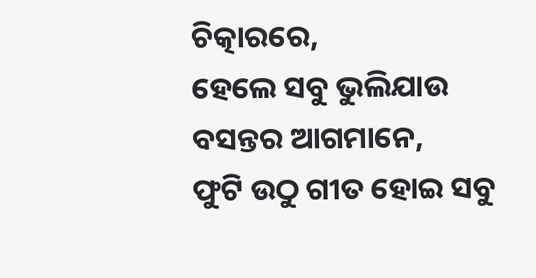ଚିତ୍କାରରେ,
ହେଲେ ସବୁ ଭୁଲିଯାଉ ବସନ୍ତର ଆଗମାନେ,
ଫୁଟି ଉଠୁ ଗୀତ ହୋଇ ସବୁ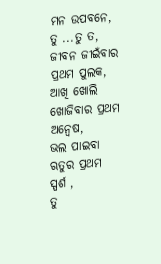ମନ ଉପବନେ,
ତୁ ...ତୁ ତ,
ଜୀବନ ଜୀଇଁବାର ପ୍ରଥମ ପୁଲକ,
ଆଖି ଖୋଲି ଖୋଜିବାର ପ୍ରଥମ ଅନ୍ୱେଷ,
ଭଲ ପାଇବା ଋତୁର ପ୍ରଥମ ସ୍ପର୍ଶ ,
ତୁ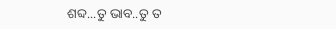ଶବ୍ଦ...ତୁ ଭାବ..ତୁ ତ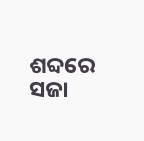ଶବ୍ଦରେ ସଜା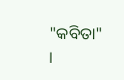"କବିତା" ।